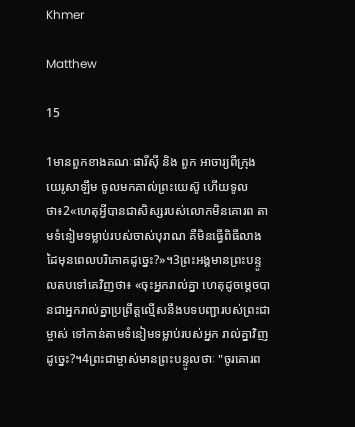Khmer

Matthew

15

1មានពួកខាងគណៈផារីស៊ី និង ពួក អាចារ្យពីក្រុងយេរូសាឡឹម ចូលមកគាល់ព្រះយេស៊ូ ហើយទូលថា៖2«ហេតុអ្វីបានជាសិស្សរបស់លោកមិនគោរព តាមទំនៀមទម្លាប់របស់ចាស់បុរាណ គឺមិនធ្វើពិធីលាងដៃមុនពេលបរិភោគដូច្នេះ?»។3ព្រះអង្គមានព្រះបន្ទូលតបទៅគេវិញថា៖ «ចុះអ្នករាល់គ្នា ហេតុដូចម្ដេចបានជាអ្នករាល់គ្នាប្រព្រឹត្ដល្មើសនឹងបទបញ្ជារបស់ព្រះជាម្ចាស់ ទៅកាន់តាមទំនៀមទម្លាប់របស់អ្នក រាល់គ្នាវិញដូច្នេះ?។4ព្រះជាម្ចាស់មានព្រះបន្ទូលថាៈ "ចូរគោរព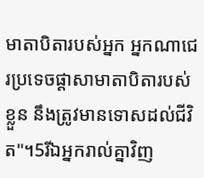មាតាបិតារបស់អ្នក អ្នកណាជេរប្រទេចផ្ដាសាមាតាបិតារបស់ខ្លួន នឹងត្រូវមានទោសដល់ជីវិត"។5រីឯអ្នករាល់គ្នាវិញ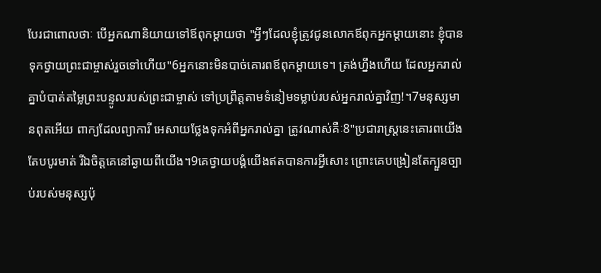បែរជាពោលថាៈ បើអ្នកណានិយាយទៅឪពុកម្ដាយថា "អ្វីៗដែលខ្ញុំត្រូវជូនលោកឪពុកអ្នកម្ដាយនោះ ខ្ញុំបានទុកថ្វាយព្រះជាម្ចាស់រួចទៅហើយ"6អ្នកនោះមិនបាច់គោរពឪពុកម្ដាយទេ។ ត្រង់ហ្នឹងហើយ ដែលអ្នករាល់គ្នាបំបាត់តម្លៃព្រះបន្ទូលរបស់ព្រះជាម្ចាស់ ទៅប្រព្រឹត្ដតាមទំនៀមទម្លាប់របស់អ្នករាល់គ្នាវិញ!។7មនុស្សមានពុតអើយ ពាក្យដែលព្យាការី អេសាយថ្លែងទុកអំពីអ្នករាល់គ្នា ត្រូវណាស់គឺៈ8"ប្រជារាស្ដ្រនេះគោរពយើងតែបបូរមាត់ រីឯចិត្ដគេនៅឆ្ងាយពីយើង។9គេថ្វាយបង្គំយើងឥតបានការអ្វីសោះ ព្រោះគេបង្រៀនតែក្បួនច្បាប់របស់មនុស្សប៉ុ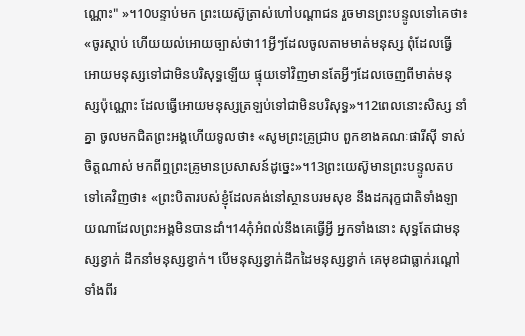ណ្ណោះ" »។10បន្ទាប់មក ព្រះយេស៊ូត្រាស់ហៅបណ្ដាជន រួចមានព្រះបន្ទូលទៅគេថា៖ «ចូរស្ដាប់ ហើយយល់អោយច្បាស់ថា11អ្វីៗដែលចូលតាមមាត់មនុស្ស ពុំដែលធ្វើអោយមនុស្សទៅជាមិនបរិសុទ្ធឡើយ ផ្ទុយទៅវិញមានតែអ្វីៗដែលចេញពីមាត់មនុស្សប៉ុណ្ណោះ ដែលធ្វើអោយមនុស្សត្រឡប់ទៅជាមិនបរិសុទ្ធ»។12ពេលនោះសិស្ស នាំ គ្នា ចូលមកជិតព្រះអង្គហើយទូលថា៖ «សូមព្រះគ្រូជ្រាប ពួកខាងគណៈផារីស៊ី ទាស់ចិត្ដណាស់ មកពីឮព្រះគ្រូមានប្រសាសន៍ដូច្នេះ»។13ព្រះយេស៊ូមានព្រះបន្ទូលតបទៅគេវិញថា៖ «ព្រះបិតារបស់ខ្ញុំដែលគង់នៅស្ថានបរមសុខ នឹងដករុក្ខជាតិទាំងឡាយណាដែលព្រះអង្គមិនបានដាំ។14កុំអំពល់នឹងគេធ្វើអ្វី អ្នកទាំងនោះ សុទ្ធតែជាមនុស្សខ្វាក់ ដឹកនាំមនុស្សខ្វាក់។ បើមនុស្សខ្វាក់ដឹកដៃមនុស្សខ្វាក់ គេមុខជាធ្លាក់រណ្ដៅទាំងពីរ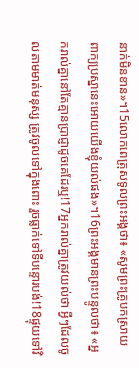នាក់មិនខាន»។15លោកពេត្រុសទូលព្រះអង្គថា៖ «សូមព្រះគ្រូបកស្រាយពាក្យប្រស្នានេះអោយយើងខ្ញុំយល់ផង»។16ព្រះអង្គមានព្រះបន្ទូលថា៖ «អ្នករាល់គ្នានៅតែគ្មានប្រាជ្ញាដូចគេដែរឬ!17អ្នករាល់គ្នាត្រូវយល់ថា អ្វីៗដែលចូលតាមមាត់មនុស្ស ត្រូវចូលទៅក្នុងពោះ រួចធ្លាក់ទៅទីបន្ទោរបង់!18ផ្ទុយទៅវិ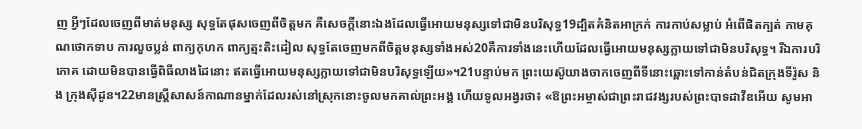ញ អ្វីៗដែលចេញពីមាត់មនុស្ស សុទ្ធតែផុសចេញពីចិត្ដមក គឺសេចក្ដីនោះឯងដែលធ្វើអោយមនុស្សទៅជាមិនបរិសុទ្ធ19ដ្បិតគំនិតអាក្រក់ ការកាប់សម្លាប់ អំពើផិតក្បត់ កាមគុណថោកទាប ការលួចប្លន់ ពាក្យកុហក ពាក្យត្មះតិះដៀល សុទ្ធតែចេញមកពីចិត្ដមនុស្សទាំងអស់20គឺការទាំងនេះហើយដែលធ្វើអោយមនុស្សក្លាយទៅជាមិនបរិសុទ្ធ។ រីឯការបរិភោគ ដោយមិនបានធ្វើពិធីលាងដៃនោះ ឥតធ្វើអោយមនុស្សក្លាយទៅជាមិនបរិសុទ្ធឡើយ»។21បន្ទាប់មក ព្រះយេស៊ូយាងចាកចេញពីទីនោះឆ្ពោះទៅកាន់តំបន់ជិតក្រុងទីរ៉ូស និង ក្រុងស៊ីដូន។22មានស្ដ្រីសាសន៍កាណានម្នាក់ដែលរស់នៅស្រុកនោះចូលមកគាល់ព្រះអង្គ ហើយទូលអង្វរថា៖ «ឱព្រះអម្ចាស់ជាព្រះរាជវង្សរបស់ព្រះបាទដាវីឌអើយ សូមអា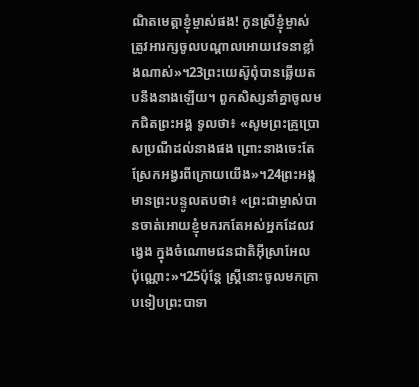ណិតមេត្ដាខ្ញុំម្ចាស់ផង! កូនស្រីខ្ញុំម្ចាស់ត្រូវអារក្សចូលបណ្ដាលអោយវេទនាខ្លាំងណាស់»។23ព្រះយេស៊ូពុំបានឆ្លើយតបនឹងនាងឡើយ។ ពួកសិស្សនាំគ្នាចូលមកជិតព្រះអង្គ ទូលថា៖ «សូមព្រះគ្រូប្រោសប្រណីដល់នាងផង ព្រោះនាងចេះតែស្រែកអង្វរពីក្រោយយើង»។24ព្រះអង្គមានព្រះបន្ទូលតបថា៖ «ព្រះជាម្ចាស់បានចាត់អោយខ្ញុំមករកតែអស់អ្នកដែលវង្វេង ក្នុងចំណោមជនជាតិអ៊ីស្រាអែល ប៉ុណ្ណោះ»។25ប៉ុន្ដែ ស្ដ្រីនោះចូលមកក្រាបទៀបព្រះបាទា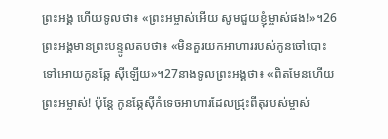ព្រះអង្គ ហើយទូលថា៖ «ព្រះអម្ចាស់អើយ សូមជួយខ្ញុំម្ចាស់ផង!»។26ព្រះអង្គមានព្រះបន្ទូលតបថា៖ «មិនគួរយកអាហាររបស់កូនចៅបោះទៅអោយកូនឆ្កែ ស៊ីឡើយ»។27នាងទូលព្រះអង្គថា៖ «ពិតមែនហើយព្រះអម្ចាស់! ប៉ុន្ដែ កូនឆ្កែស៊ីកំទេចអាហារដែលជ្រុះពីតុរបស់ម្ចាស់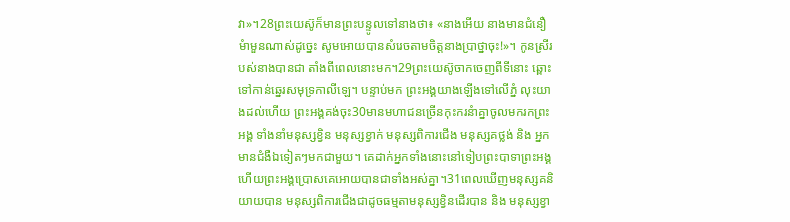វា»។28ព្រះយេស៊ូក៏មានព្រះបន្ទូលទៅនាងថា៖ «នាងអើយ នាងមានជំនឿមំាមួនណាស់ដូច្នេះ សូមអោយបានសំរេចតាមចិត្ដនាងប្រាថ្នាចុះ!»។ កូនស្រីរបស់នាងបានជា តាំងពីពេលនោះមក។29ព្រះយេស៊ូចាកចេញពីទីនោះ ឆ្ពោះទៅកាន់ឆ្នេរសមុទ្រកាលីឡេ។ បន្ទាប់មក ព្រះអង្គយាងឡើងទៅលើភ្នំ លុះយាងដល់ហើយ ព្រះអង្គគង់ចុះ30មានមហាជនច្រើនកុះករនំាគ្នាចូលមករកព្រះអង្គ ទាំងនាំមនុស្សខ្វិន មនុស្សខ្វាក់ មនុស្សពិការជើង មនុស្សគថ្លង់ និង អ្នកមានជំងឺឯទៀតៗមកជាមួយ។ គេដាក់អ្នកទាំងនោះនៅទៀបព្រះបាទាព្រះអង្គ ហើយព្រះអង្គប្រោសគេអោយបានជាទាំងអស់គ្នា។31ពេលឃើញមនុស្សគនិយាយបាន មនុស្សពិការជើងជាដូចធម្មតាមនុស្សខ្វិនដើរបាន និង មនុស្សខ្វា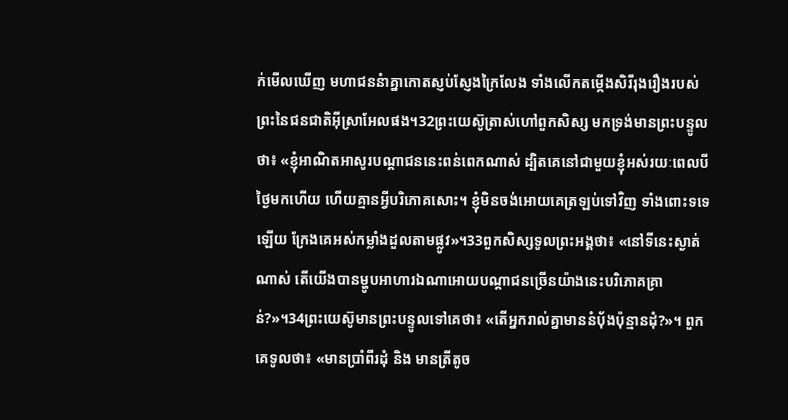ក់មើលឃើញ មហាជននំាគ្នាកោតស្ញប់ស្ញែងក្រៃលែង ទាំងលើកតម្កើងសិរីរុងរឿងរបស់ព្រះនៃជនជាតិអ៊ីស្រាអែលផង។32ព្រះយេស៊ូត្រាស់ហៅពួកសិស្ស មកទ្រង់មានព្រះបន្ទូលថា៖ «ខ្ញុំអាណិតអាសូរបណ្ដាជននេះពន់ពេកណាស់ ដ្បិតគេនៅជាមួយខ្ញុំអស់រយៈពេលបីថ្ងៃមកហើយ ហើយគ្មានអ្វីបរិភោគសោះ។ ខ្ញុំមិនចង់អោយគេត្រឡប់ទៅវិញ ទាំងពោះទទេឡើយ ក្រែងគេអស់កម្លាំងដួលតាមផ្លូវ»។33ពួកសិស្សទូលព្រះអង្គថា៖ «នៅទីនេះស្ងាត់ណាស់ តើយើងបានម្ហូបអាហារឯណាអោយបណ្ដាជនច្រើនយ៉ាងនេះបរិភោគគ្រាន់?»។34ព្រះយេស៊ូមានព្រះបន្ទូលទៅគេថា៖ «តើអ្នករាល់គ្នាមាននំបុ័ងប៉ុន្មានដុំ?»។ ពួកគេទូលថា៖ «មានប្រាំពីរដុំ និង មានត្រីតូច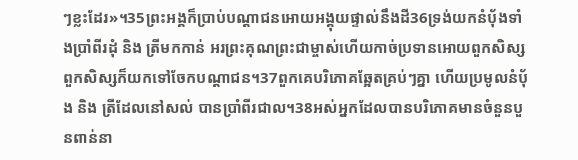ៗខ្លះដែរ»។35ព្រះអង្គក៏ប្រាប់បណ្ដាជនអោយអង្គុយផ្ទាល់នឹងដី36ទ្រង់យកនំបុ័ងទាំងប្រាំពីរដុំ និង ត្រីមកកាន់ អរព្រះគុណព្រះជាម្ចាស់ហើយកាច់ប្រទានអោយពួកសិស្ស ពួកសិស្សក៏យកទៅចែកបណ្ដាជន។37ពួកគេបរិភោគឆ្អែតគ្រប់ៗគ្នា ហើយប្រមូលនំបុ័ង និង ត្រីដែលនៅសល់ បានប្រាំពីរជាល។38អស់អ្នកដែលបានបរិភោគមានចំនួនបួនពាន់នា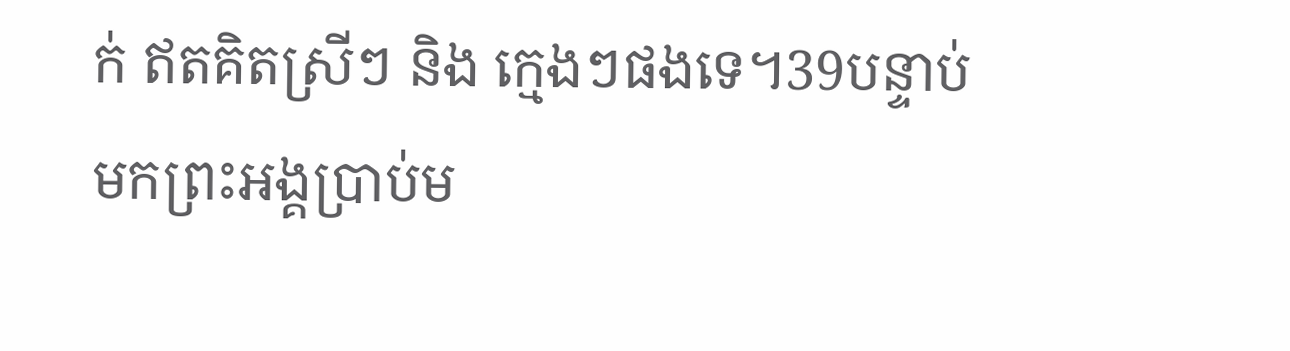ក់ ឥតគិតស្រីៗ និង ក្មេងៗផងទេ។39បន្ទាប់មកព្រះអង្គប្រាប់ម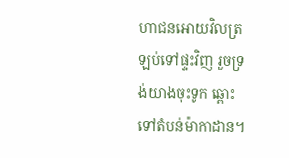ហាជនអោយវិលត្រឡប់ទៅផ្ទះវិញ រួចទ្រង់យាងចុះទូក ឆ្ពោះទៅតំបន់ម៉ាកាដាន។